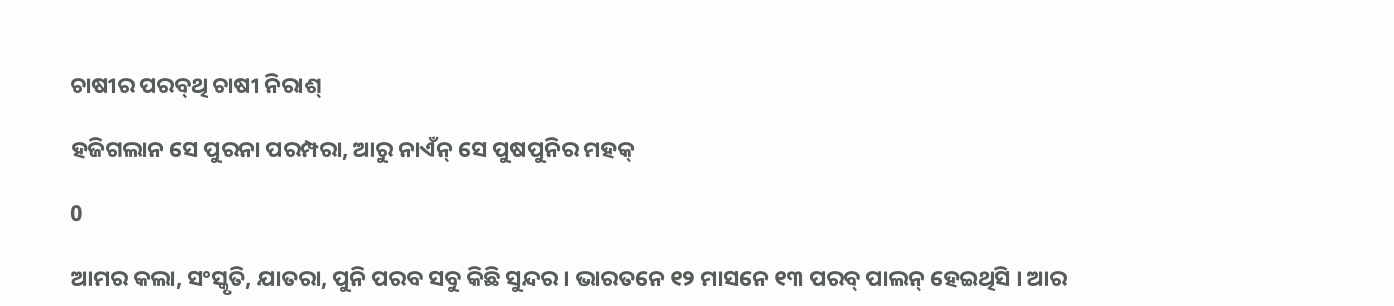ଚାଷୀର ପରବ୍‌ଥି ଚାଷୀ ନିରାଶ୍‌

ହଜିଗଲାନ ସେ ପୁରନା ପରମ୍ପରା, ଆରୁ ନାଏଁନ୍ ସେ ପୁଷପୁନିର ମହକ୍‌

0

ଆମର କଲା, ସଂସ୍କୃତି, ଯାତରା, ପୁନି ପରବ ସବୁ କିଛି ସୁନ୍ଦର । ଭାରତନେ ୧୨ ମାସନେ ୧୩ ପରବ୍ ପାଲନ୍ ହେଇଥିସି । ଆର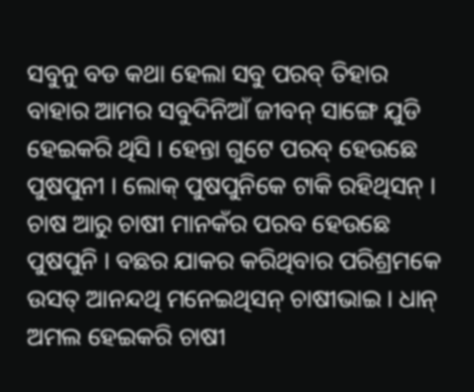ସବୁନୁ ବଡ କଥା ହେଲା ସବୁ ପରବ୍ ତିହାର ବାହାର ଆମର ସବୁଦିନିଆଁ ଜୀବନ୍ ସାଙ୍ଗେ ଯୁଡି ହେଇକରି ଥିସି । ହେନ୍ତା ଗୁଟେ ପରବ୍ ହେଉଛେ ପୁଷପୁନୀ । ଲୋକ୍ ପୁଷପୁନିକେ ଟାକି ରହିଥିସନ୍ । ଚାଷ ଆରୁ ଚାଷୀ ମାନକଁର ପରବ ହେଉଛେ ପୁଷପୁନି । ବଛର ଯାକର କରିଥିବାର ପରିଶ୍ରମକେ ଉସତ୍ ଆନନ୍ଦଥି ମନେଇଥିସନ୍ ଚାଷୀଭାଇ । ଧାନ୍ ଅମଲ ହେଇକରି ଚାଷୀ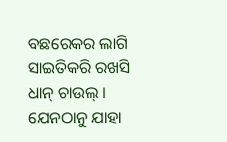ବଛରେକର ଲାଗି ସାଇତିକରି ରଖସି ଧାନ୍ ଚାଉଲ୍ । ଯେନଠାନୁ ଯାହା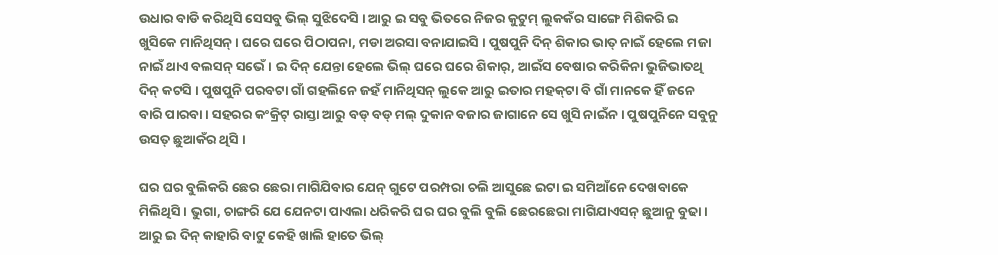ଉଧାର ବାଡି କରିଥିସି ସେସବୁ ଭିଲ୍ ସୁଝିଦେସି । ଆରୁ ଇ ସବୁ ଭିତରେ ନିଜର କୁଟୁମ୍ ଲୁକକଁର ସାଙ୍ଗେ ମିଶିକରି ଇ ଖୁସିକେ ମାନିଥିସନ୍ । ଘରେ ଘରେ ପିଠାପନା, ମଡା ଅରସା ବନାଯାଇସି । ପୁଷପୁନି ଦିନ୍ ଶିକାର ଭାତ୍ ନାଇଁ ହେଲେ ମଜା ନାଇଁ ଥାଏ ବଲସନ୍ ସଭେଁ । ଇ ଦିନ୍ ଯେନ୍ତା ହେଲେ ଭିଲ୍ ଘରେ ଘରେ ଶିକାର୍‌, ଆଇଁସ ବେଷାର କରିକିନା ଭୁଜିଭାତଥି ଦିନ୍ କଟସି । ପୁଷପୁନି ପରବଟା ଗାଁ ଗହଲିନେ ଜହଁ ମାନିଥିସନ୍ ଲୁକେ ଆରୁ ଇତାର ମହକ୍‌ଟା ବି ଗାଁ ମାନକେ ହିଁ ଜନେ ବାରି ପାରବା । ସହରର କଂକ୍ରିଟ୍ ରାସ୍ତା ଆରୁ ବଡ୍ ବଡ୍ ମଲ୍ ଦୁକାନ ବଜାର ଜାଗାନେ ସେ ଖୁସି ନାଇଁନ । ପୁଷପୁନିନେ ସବୁନୁ ଉସତ୍ ଛୁଆକଁର ଥିସି ।

ଘର ଘର ବୁଲିକରି ଛେର ଛେରା ମାଗିଯିବାର ଯେନ୍ ଗୁଟେ ପରମ୍ପରା ଚଲି ଆସୁଛେ ଇଟା ଇ ସମିଆଁନେ ଦେଖବାକେ ମିଲିଥିସି । ଭୁଗା, ଚାଙ୍ଗରି ଯେ ଯେନଟା ପାଏଲା ଧରିକରି ଘର ଘର ବୁଲି ବୁଲି ଛେରଛେରା ମାଗିଯାଏସନ୍ ଛୁଆନୁ ବୁଢା । ଆରୁ ଇ ଦିନ୍ କାହାରି ବାଟୁ କେହି ଖାଲି ହାତେ ଭିଲ୍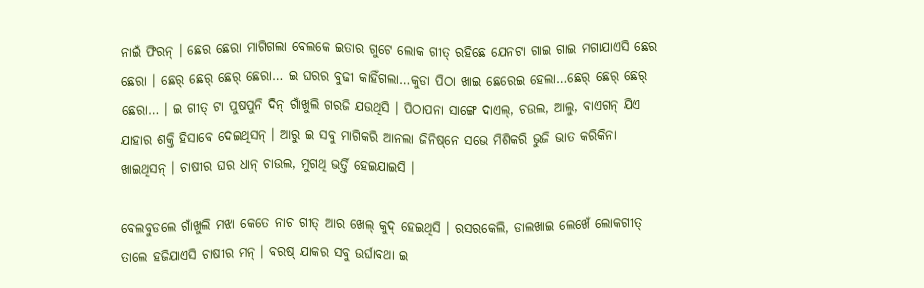ନାଇଁ ଫିରନ୍ । ଛେର ଛେରା ମାଗିଗଲା ବେଲକେ ଇତାର ଗୁଟେ ଲୋକ ଗୀତ୍ ରହିଛେ ଯେନଟା ଗାଇ ଗାଇ ମଗାଯାଏସି ଛେର ଛେରା । ଛେର୍ ଛେର୍ ଛେର୍ ଛେରା… ଇ ଘରର ବୁଢୀ କାହିଁଗଲା…କୁଡା ପିଠା ଖାଇ ଛେରେଇ ହେଲା…ଛେର୍ ଛେର୍ ଛେର୍ ଛେରା… । ଇ ଗୀତ୍ ଟା ପୁଷପୁନି ଦିନ୍ ଗାଁଖୁଲି ଗରଜି ଯଉଥିସି । ପିଠାପନା ସାଙ୍ଗେ ଦାଏଲ୍‌, ଚଉଲ, ଆଲୁ, ବାଏଗନ୍ ଯିଏ ଯାହାର ଶକ୍ତି ହିସାବେ ଦେଇଥିସନ୍ । ଆରୁ ଇ ସବୁ ମାଗିକରି ଆନଲା ଜିନିଷ୍‌ନେ ସଭେ ମିଶିକରି ଭୁଜି ଭାତ କରିକିନା ଖାଇଥିସନ୍ । ଚାଷୀର ଘର ଧାନ୍ ଚାଉଲ, ମୁଗଥି ଭର୍ତ୍ତି ହେଇଯାଇସି ।

ବେଲବୁଡଲେ ଗାଁଖୁଲି ମଝା କେତେ ନାଚ ଗୀତ୍ ଆର ଖେଲ୍ କୁଦ୍ ହେଇଥିସି । ରସରକେଲି, ଡାଲଖାଇ ଲେଖେଁ ଲୋକଗୀତ୍ ତାଲେ ହଜିଯାଏସି ଚାଷୀର ମନ୍ । ବରଷ୍ ଯାକର ସବୁ ଉର୍ଘାବଥା ଇ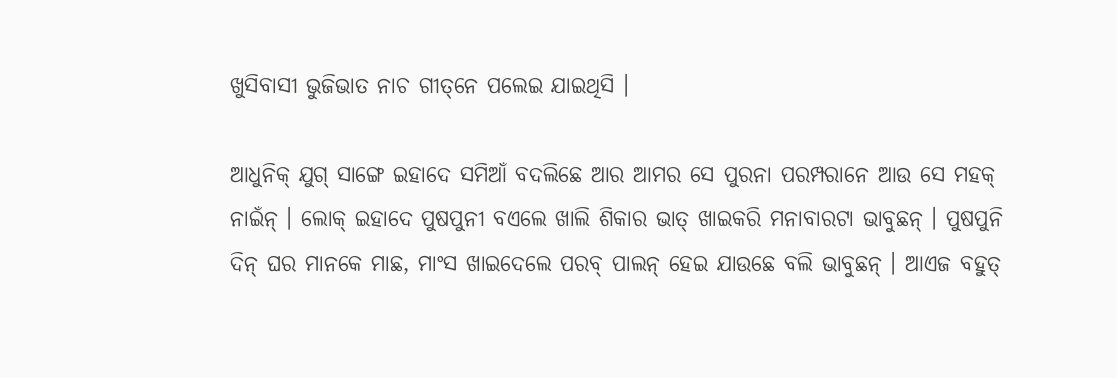ଖୁସିବାସୀ ଭୁଜିଭାତ ନାଚ ଗୀତ୍‌ନେ ପଲେଇ ଯାଇଥିସି ।

ଆଧୁନିକ୍ ଯୁଗ୍ ସାଙ୍ଗେ ଇହାଦେ ସମିଆଁ ବଦଲିଛେ ଆର ଆମର ସେ ପୁରନା ପରମ୍ପରାନେ ଆଉ ସେ ମହକ୍ ନାଇଁନ୍ । ଲୋକ୍ ଇହାଦେ ପୁଷପୁନୀ ବଏଲେ ଖାଲି ଶିକାର ଭାତ୍ ଖାଇକରି ମନାବାରଟା ଭାବୁଛନ୍ । ପୁଷପୁନି ଦିନ୍ ଘର ମାନକେ ମାଛ, ମାଂସ ଖାଇଦେଲେ ପରବ୍ ପାଲନ୍ ହେଇ ଯାଉଛେ ବଲି ଭାବୁଛନ୍ । ଆଏଜ ବହୁତ୍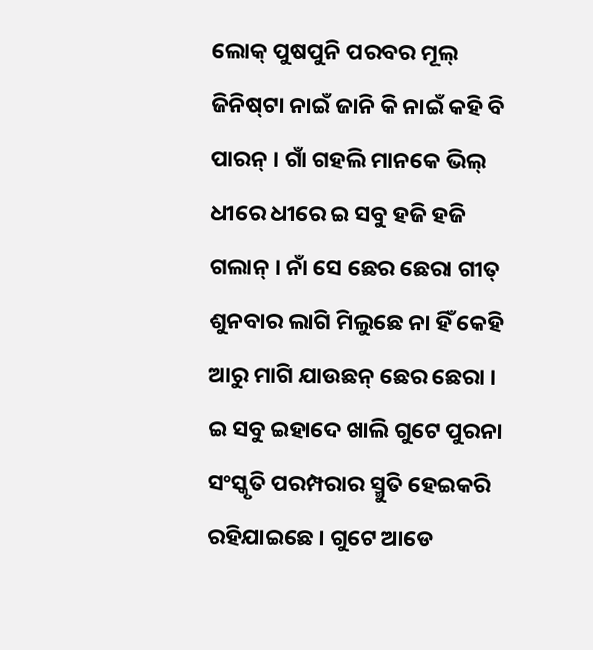ଲୋକ୍ ପୁଷପୁନି ପରବର ମୂଲ୍ ଜିନିଷ୍‌ଟା ନାଇଁ ଜାନି କି ନାଇଁ କହି ବି ପାରନ୍ । ଗାଁ ଗହଲି ମାନକେ ଭିଲ୍ ଧୀରେ ଧୀରେ ଇ ସବୁ ହଜି ହଜି ଗଲାନ୍ । ନାଁ ସେ ଛେର ଛେରା ଗୀତ୍ ଶୁନବାର ଲାଗି ମିଲୁଛେ ନା ହିଁ କେହି ଆରୁ ମାଗି ଯାଉଛନ୍ ଛେର ଛେରା । ଇ ସବୁ ଇହାଦେ ଖାଲି ଗୁଟେ ପୁରନା ସଂସ୍କୃତି ପରମ୍ପରାର ସ୍ମୁତି ହେଇକରି ରହିଯାଇଛେ । ଗୁଟେ ଆଡେ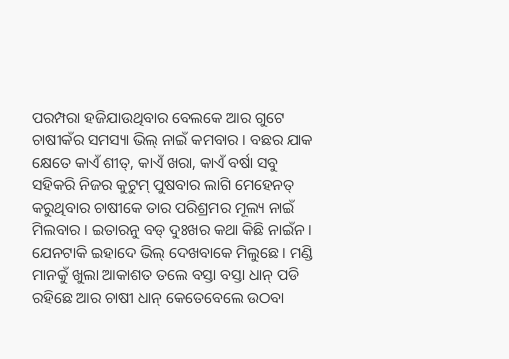ପରମ୍ପରା ହଜିଯାଉଥିବାର ବେଲକେ ଆର ଗୁଟେ ଚାଷୀକଁର ସମସ୍ୟା ଭିଲ୍ ନାଇଁ କମବାର । ବଛର ଯାକ କ୍ଷେତେ କାଏଁ ଶୀତ୍‌, କାଏଁ ଖରା, କାଏଁ ବର୍ଷା ସବୁ ସହିକରି ନିଜର କୁଟୁମ୍ ପୁଷବାର ଲାଗି ମେହେନତ୍ କରୁଥିବାର ଚାଷୀକେ ତାର ପରିଶ୍ରମର ମୂଲ୍ୟ ନାଇଁ ମିଲବାର । ଇତାରନୁ ବଡ୍ ଦୁଃଖର କଥା କିଛି ନାଇଁନ । ଯେନଟାକି ଇହାଦେ ଭିଲ୍ ଦେଖବାକେ ମିଲୁଛେ । ମଣ୍ଡି ମାନକୁଁ ଖୁଲା ଆକାଶତ ତଲେ ବସ୍ତା ବସ୍ତା ଧାନ୍ ପଡି ରହିଛେ ଆର ଚାଷୀ ଧାନ୍ କେତେବେଲେ ଉଠବା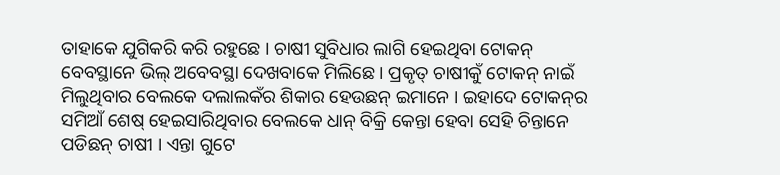ତାହାକେ ଯୁଗିକରି କରି ରହୁଛେ । ଚାଷୀ ସୁବିଧାର ଲାଗି ହେଇଥିବା ଟୋକନ୍ ବେବସ୍ଥାନେ ଭିଲ୍ ଅବେବସ୍ଥା ଦେଖବାକେ ମିଲିଛେ । ପ୍ରକୃତ୍ ଚାଷୀକୁଁ ଟୋକନ୍ ନାଇଁ ମିଲୁଥିବାର ବେଲକେ ଦଲାଲକଁର ଶିକାର ହେଉଛନ୍ ଇମାନେ । ଇହାଦେ ଟୋକନ୍‌ର ସମିଆଁ ଶେଷ୍ ହେଇସାରିଥିବାର ବେଲକେ ଧାନ୍ ବିକ୍ରି କେନ୍ତା ହେବା ସେହି ଚିନ୍ତାନେ ପଡିଛନ୍ ଚାଷୀ । ଏନ୍ତା ଗୁଟେ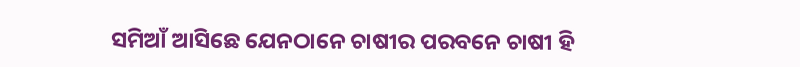ସମିଆଁ ଆସିଛେ ଯେନଠାନେ ଚାଷୀର ପରବନେ ଚାଷୀ ହି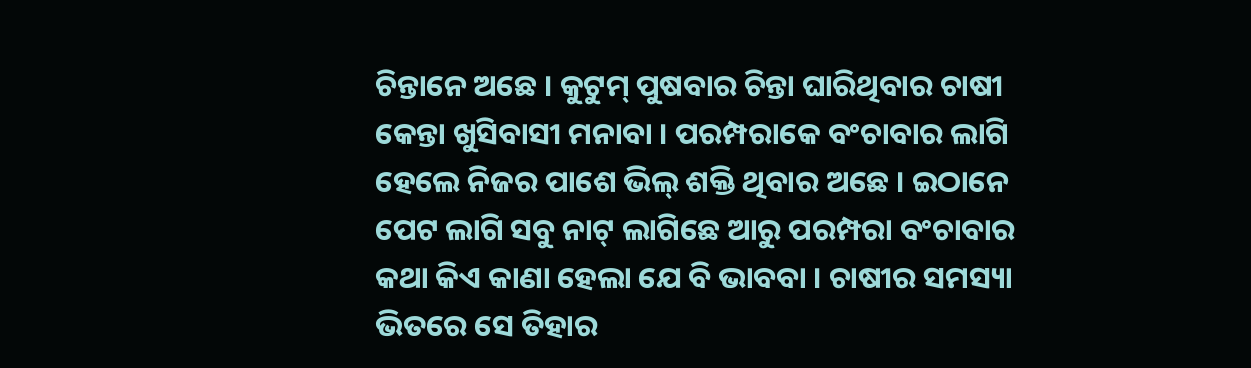ଚିନ୍ତାନେ ଅଛେ । କୁଟୁମ୍ ପୁଷବାର ଚିନ୍ତା ଘାରିଥିବାର ଚାଷୀ କେନ୍ତା ଖୁସିବାସୀ ମନାବା । ପରମ୍ପରାକେ ବଂଚାବାର ଲାଗି ହେଲେ ନିଜର ପାଶେ ଭିଲ୍ ଶକ୍ତି ଥିବାର ଅଛେ । ଇଠାନେ ପେଟ ଲାଗି ସବୁ ନାଟ୍ ଲାଗିଛେ ଆରୁ ପରମ୍ପରା ବଂଚାବାର କଥା କିଏ କାଣା ହେଲା ଯେ ବି ଭାବବା । ଚାଷୀର ସମସ୍ୟା ଭିତରେ ସେ ତିହାର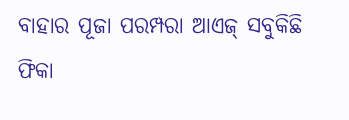ବାହାର ପୂଜା ପରମ୍ପରା ଆଏଜ୍ ସବୁକିଛି ଫିକା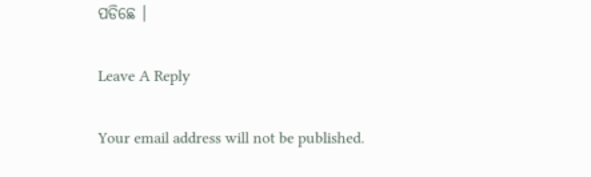ପଡିଛେ ।

Leave A Reply

Your email address will not be published.